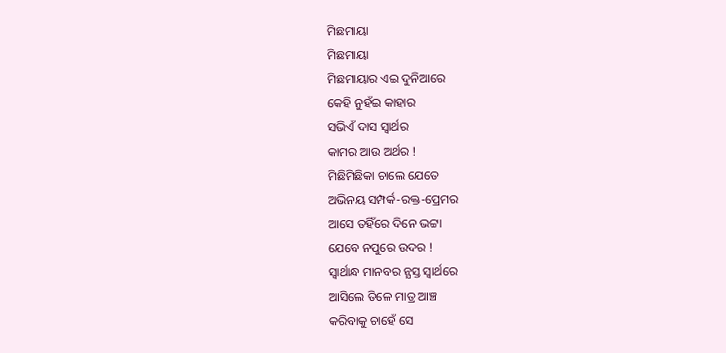ମିଛମାୟା
ମିଛମାୟା
ମିଛମାୟାର ଏଇ ଦୁନିଆରେ
କେହି ନୁହଁଇ କାହାର
ସଭିଏଁ ଦାସ ସ୍ବାର୍ଥର
କାମର ଆଉ ଅର୍ଥର !
ମିଛିମିଛିକା ଚାଲେ ଯେତେ
ଅଭିନୟ ସମ୍ପର୍କ-ରକ୍ତ-ପ୍ରେମର
ଆସେ ତହିଁରେ ଦିନେ ଭଟ୍ଟା
ଯେବେ ନପୁରେ ଉଦର !
ସ୍ୱାର୍ଥାନ୍ଧ ମାନବର ନ୍ଯସ୍ତ ସ୍ୱାର୍ଥରେ
ଆସିଲେ ତିଳେ ମାତ୍ର ଆଞ୍ଚ
କରିବାକୁ ଚାହେଁ ସେ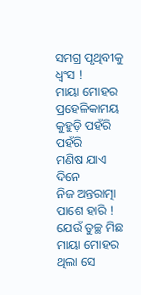ସମଗ୍ର ପୃଥିବୀକୁ ଧ୍ବଂସ !
ମାୟା ମୋହର ପ୍ରହେଳିକାମୟ
କୁହୁଡ଼ି ପହଁରି ପହଁରି
ମଣିଷ ଯାଏ ଦିନେ
ନିଜ ଅନ୍ତରାତ୍ମା ପାଶେ ହାରି !
ଯେଉଁ ତୁଚ୍ଛ ମିଛ ମାୟା ମୋହର
ଥିଲା ସେ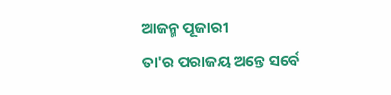ଆଜନ୍ମ ପୂଜାରୀ
ତା'ର ପରାଜୟ ଅନ୍ତେ ସର୍ବେ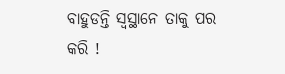ବାହୁଡନ୍ତି ସ୍ବସ୍ଥାନେ ତାକୁ ପର କରି !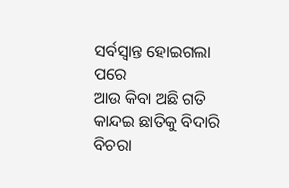ସର୍ବସ୍ୱାନ୍ତ ହୋଇଗଲା ପରେ
ଆଉ କିବା ଅଛି ଗତି
କାନ୍ଦଇ ଛାତିକୁ ବିଦାରି
ବିଚରା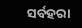ସର୍ବହରା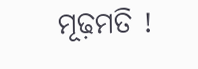ମୂଢ଼ମତି !